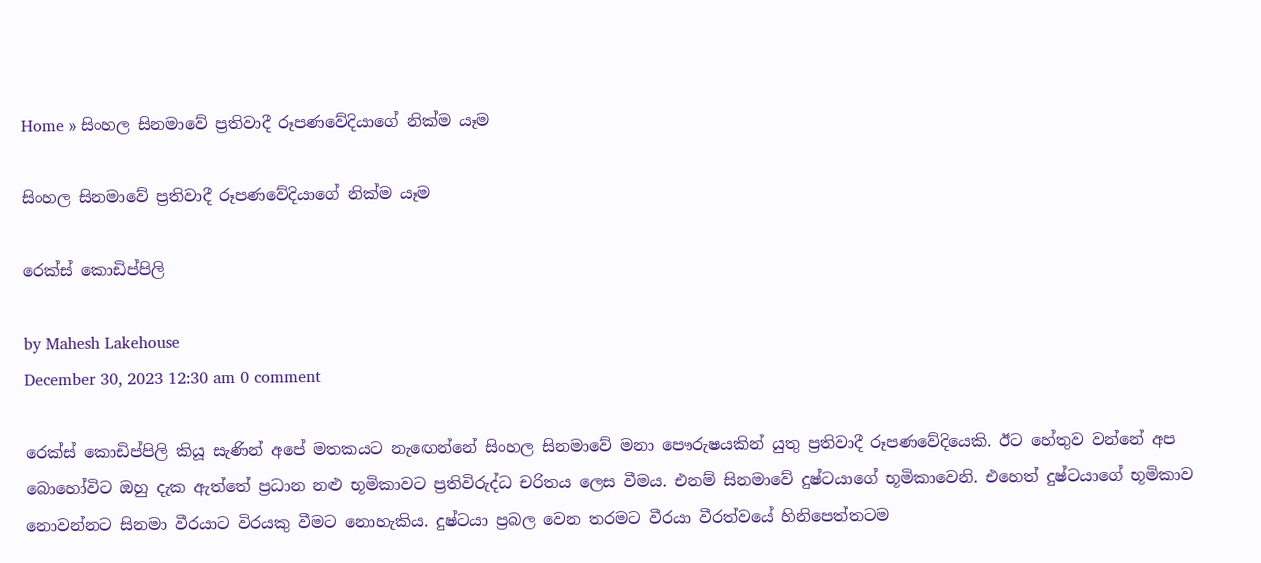Home » සිංහල සිනමාවේ ප්‍රතිවාදී රූ‍පණවේදියාගේ නික්ම යෑම

සිංහල සිනමාවේ ප්‍රතිවාදී රූ‍පණවේදියාගේ නික්ම යෑම

රෙක්ස් කොඩිප්පිලි

by Mahesh Lakehouse
December 30, 2023 12:30 am 0 comment

රෙක්ස් කොඩිප්පිලි කියූ සැණින් අපේ මතකයට නැඟෙන්නේ සිංහල සිනමාවේ මනා පෞරුෂයකින් යුතු ප්‍රතිවාදී රූ‍පණවේදියෙකි. ඊට හේතුව වන්නේ අප බොහෝවිට ඔහු දැක ඇත්තේ ප්‍රධාන නළු භූමිකාවට ප්‍රතිවිරුද්ධ චරිතය ලෙස වීමය. එනම් සිනමාවේ දුෂ්ටයාගේ භූමිකාවෙනි. එහෙත් දුෂ්ටයාගේ භූමිකාව නොවන්නට සිනමා වීරයාට විරයකු වීමට නොහැකිය. දුෂ්ටයා ප්‍රබල වෙන තරමට වීරයා වීරත්වයේ හිනිපෙත්තටම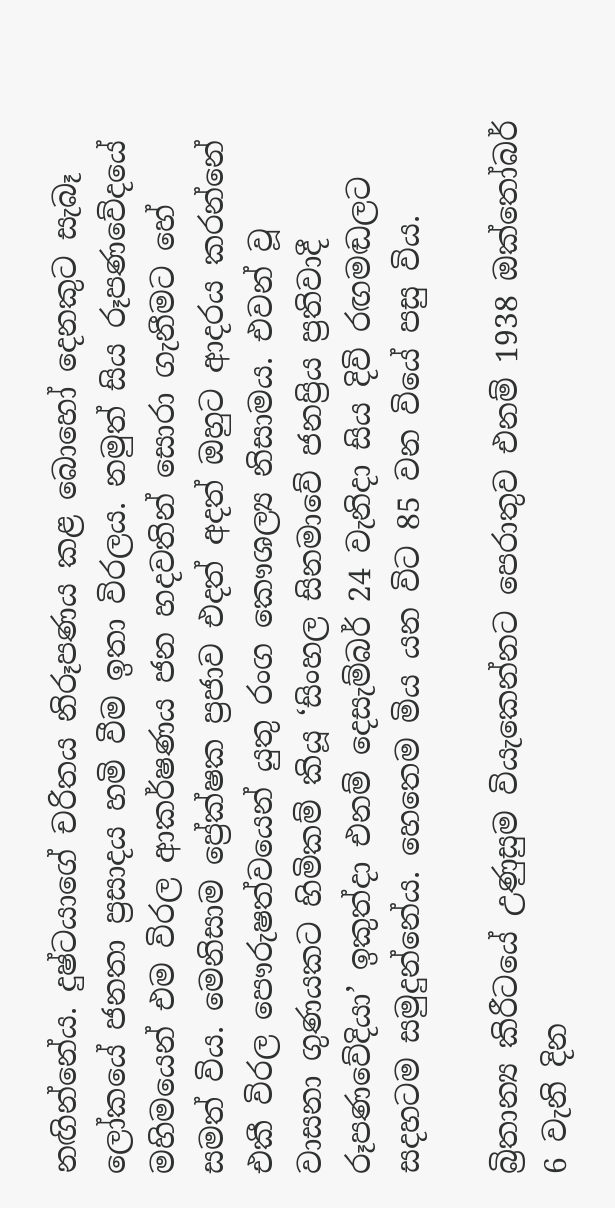නඟින්නේය. දුෂ්ටයාගේ චරිතය නිරූපණය කළ බොහෝ දෙනකුට සැබෑ ලෝකයේ ජනතා ප්‍රසාදය හමි වීම ඉතා විරලය. නමුත් සිය රූපණවේදයේ මහිමයෙන් එම විරල ආකර්ෂණය ජන හදවතින් සොරා ගැනීමට හේ සමත් විය. මෙනිසාම ප්‍රේක්ෂක ප්‍රජාව එදත් අදත් ඔහුට ආදරය කරන්නේ එකී විරල පෞරුෂත්වයෙන් යුතු රංග කෞශල්‍ය නිසාමය. එවන් වූ වාසනා ගුණයකට හිමිකම් කියූ ‘සිංහල සිනමාවේ ජනප්‍රිය ප්‍රතිවාදී රූපණවේදියා’ ඉකුත්දා එනම් දෙසැම්බර් 24 වැනිදා සිය දිවි රඟමඬලට සදහටම සමුදුන්නේය. හෙතෙම මිය යන විට 85 වන වියේ පසු විය.

බ්‍රිතාන්‍ය කිරීටයේ උණුසුම වියැකෙන්නට පෙරාතුව එනම් 1938 ඔක්තෝබර් 6 වැනි දින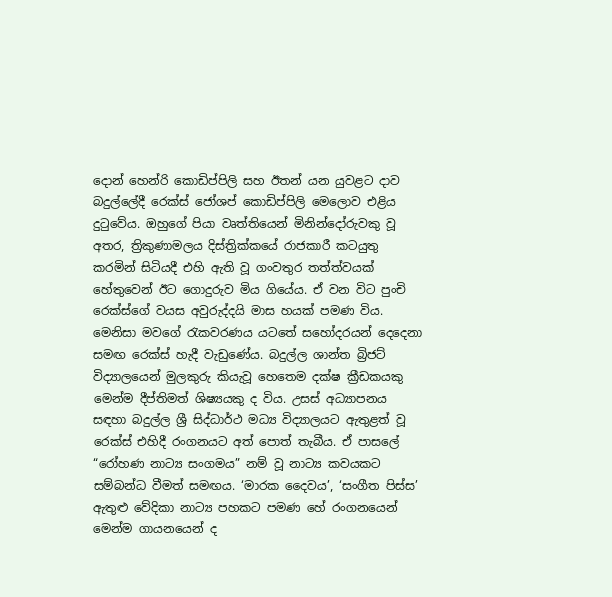දොන් හෙන්රි කොඩිප්පිලි සහ ඊතන් යන යුවළට දාව බදුල්ලේදී රෙක්ස් ජෝශප් කොඩිප්පිලි මෙලොව එළිය දුටුවේය. ඔහුගේ පියා වෘත්තියෙන් මිනින්දෝරුවකු වූ අතර, ත්‍රිකුණාමලය දිස්ත්‍රික්කයේ රාජකාරී කටයුතු කරමින් සිටියදී එහි ඇති වූ ගංවතුර තත්ත්වයක් හේතුවෙන් ඊට ගොදුරුව මිය ගියේය. ඒ වන විට පුංචි රෙක්ස්ගේ වයස අවුරුද්දයි මාස හයක් පමණ විය. මෙනිසා මවගේ රැකවරණය යටතේ සහෝදරයන් දෙදෙනා සමඟ රෙක්ස් හැදී වැඩුණේය. බදුල්ල ශාන්ත බ්‍රිජට් විද්‍යාලයෙන් මුලකුරු කියැවූ හෙතෙම දක්ෂ ක්‍රීඩකයකු මෙන්ම දීප්තිමත් ශිෂ්‍යයකු ද විය. උසස් අධ්‍යාපනය සඳහා බදුල්ල ශ්‍රී සිද්ධාර්ථ මධ්‍ය විද්‍යාලයට ඇතුළත් වූ රෙක්ස් එහිදී රංගනයට අත් පොත් තැබීය. ඒ පාසලේ “රෝහණ නාට්‍ය සංගමය” නම් වූ නාට්‍ය කවයකට සම්බන්ධ වීමත් සමඟය. ‘මාරක දෛවය’, ‘සංගීත පිස්ස’ ඇතුළු වේදිකා නාට්‍ය පහකට පමණ හේ රංගනයෙන් මෙන්ම ගායනයෙන් ද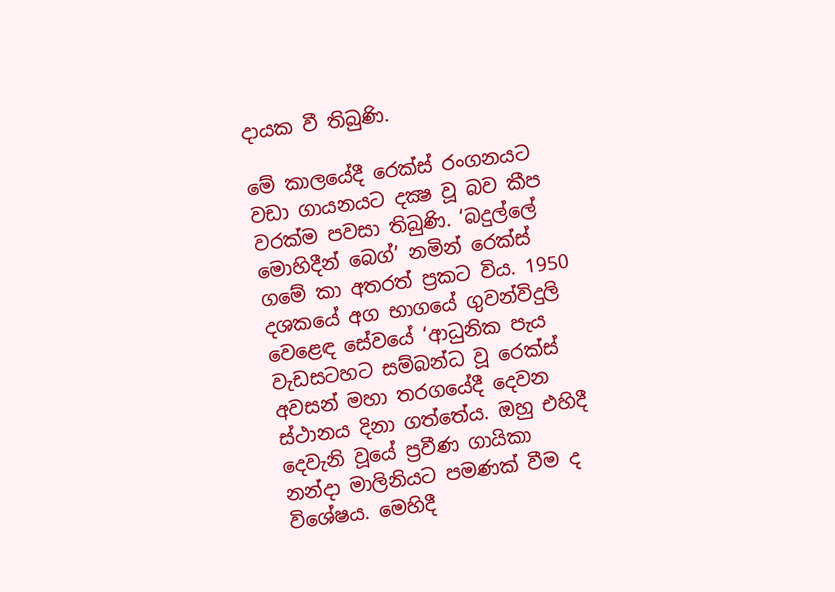දායක වී තිබුණි.

මේ කාලයේදී රෙක්ස් රංගනයට වඩා ගායනයට දක්‍ෂ වූ බව කීප වරක්ම පවසා තිබුණි. ‘බදුල්ලේ මොහිදීන් බෙග්’ නමින් රෙක්ස් ගමේ කා අතරත් ප්‍රකට විය. 1950 දශකයේ අග භාගයේ ගුවන්විදුලි වෙළෙඳ සේවයේ ‘ආධුනික පැය වැඩසටහට සම්බන්ධ වූ රෙක්ස් අවසන් මහා තරගයේදී දෙවන ස්ථානය දිනා ගත්තේය. ඔහු එහිදී දෙවැනි වූයේ ප්‍රවීණ ගායිකා නන්දා මාලිනියට පමණක් වීම ද විශේෂය. මෙහිදී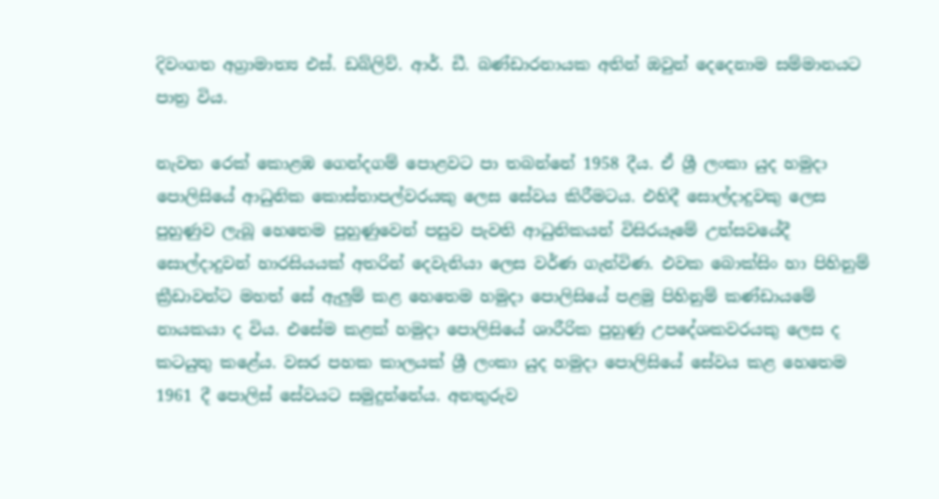දිවංගත අග්‍රාමාත්‍ය එස්. ඩබ්ලිව්. ආර්. ඩී. බණ්ඩාරනායක අතින් ඔවුන් දෙදෙනාම සම්මානයට පාත්‍ර විය.

නැවත රෙක් කොළඹ ගෙන්දගම් පොළවට පා තබන්නේ 1958 දීය. ඒ ශ්‍රී ලංකා යුද හමුදා පොලිසියේ ආධුනික කොස්තාපල්වරයකු ලෙස සේවය කිරීමටය. එහිදී සොල්දාදුවකු ලෙස පුහුණුව ලැබූ හෙතෙම පුහුණුවෙන් පසුව පැවති ආධුනිකයන් විසිරයෑමේ උත්සවයේදී සොල්දාදුවන් හාරසියයක් අතරින් දෙවැනියා ලෙස වර්ණ ගැන්විණ. එවක බොක්සිං හා පිහිනුම් ක්‍රීඩාවන්ට මහත් සේ ඇලුම් කළ හෙතෙම හමුදා පොලිසියේ පළමු පිහිනුම් කණ්ඩායමේ නායකයා ද විය. එසේම කළක් හමුදා පොලිසියේ ශාරීරික පුහුණු උපදේශකවරයකු ලෙස ද කටයුතු කළේය. වසර පහක කාලයක් ශ්‍රී ලංකා යුද හමුදා පොලිසියේ සේවය කළ හෙතෙම 1961 දී පොලිස් සේවයට සමුදුන්නේය. අනතුරුව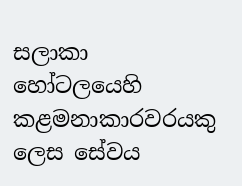සලාකා හෝටලයෙහි කළමනාකාරවරයකු ලෙස සේවය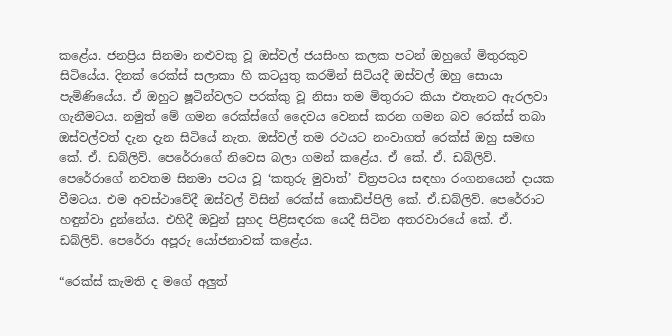කළේය. ජනප්‍රිය සිනමා නළුවකු වූ ඔස්වල් ජයසිංහ කලක පටන් ඔහුගේ මිතුරකුව සිටියේය. දිනක් රෙක්ස් සලාකා හි කටයුතු කරමින් සිටියදී ඔස්වල් ඔහු සොයා පැමිණියේය. ඒ ඔහුට ෂූටින්වලට පරක්කු වූ නිසා තම මිතුරාට කියා එතැනට ඇරලවා ගැනීමටය. නමුත් මේ ගමන රෙක්ස්ගේ දෛවය වෙනස් කරන ගමන බව රෙක්ස් තබා ඔස්වල්වත් දැන දැන සිටියේ නැත. ඔස්වල් තම රථයට නංවාගත් රෙක්ස් ඔහු සමඟ කේ. ඒ. ඩබ්ලිව්. පෙරේරාගේ නිවෙස බලා ගමන් කළේය. ඒ කේ. ඒ. ඩබ්ලිව්. පෙරේරාගේ නවතම සිනමා පටය වූ ‘කතුරු මුවාත්’ චිත්‍රපටය සඳහා රංගනයෙන් දායක වීමටය. එම අවස්ථාවේදී ඔස්වල් විසින් රෙක්ස් කොඩිප්පිලි කේ. ඒ.ඩබ්ලිව්. පෙරේරාට හඳුන්වා දුන්නේය. එහිදී ඔවුන් සුහද පිළිසඳරක යෙදී සිටින අතරවාරයේ කේ. ඒ. ඩබ්ලිව්. පෙරේරා අපූරු යෝජනාවක් කළේය.

“රෙක්ස් කැමති ද මගේ අලුත්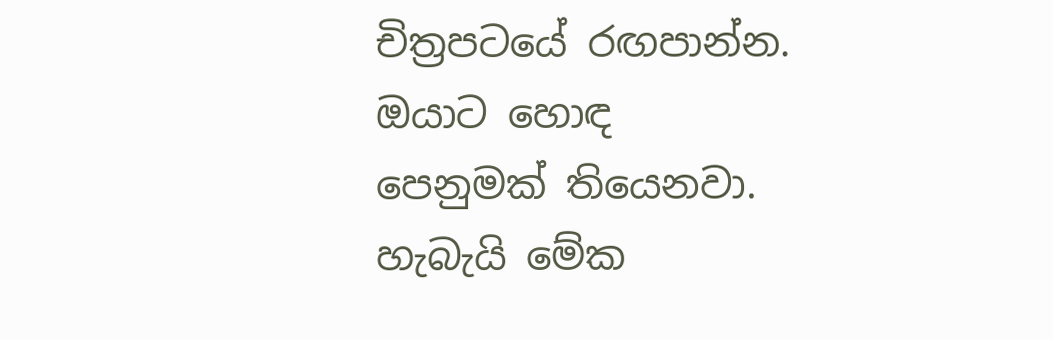චිත්‍රපටයේ රඟපාන්න. ඔයාට හොඳ පෙනුමක් තියෙනවා. හැබැයි ‍මේක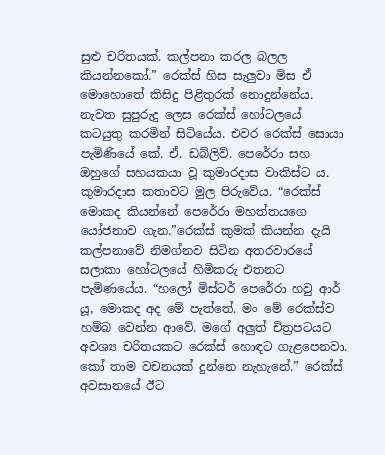සුළු චරිතයක්. කල්පනා කරල බලල කියන්නකෝ.” රෙක්ස් හිස සැලුවා මිස ඒ මොහොතේ කිසිදු පිළිතුරක් නොදුන්නේය. නැවත සුපුරුදු ලෙස රෙක්ස් හෝටලයේ කටයුතු කරමින් සිටියේය. එවර රෙක්ස් සොයා පැමිණියේ කේ. ඒ. ඩබ්ලිව්. පෙරේරා සහ ඔහුගේ සහයකයා වූ කුමාරදාස වාකිස්ට ය. කුමාරදාස කතාවට මුල පිරුවේය. “රෙක්ස් මොකද කියන්නේ පෙරේරා මහත්තයගෙ යෝජනාව ගැන.”රෙක්ස් කුමක් කියන්න දැයි කල්පනාවේ නිමග්නව සිටින අතරවාරයේ සලාකා හෝටලයේ හිමිකරු එතනට පැමිණයේය. “හලෝ මිස්ටර් පෙරේරා හවු ආර් යූ, මොකද අද මේ පැත්තේ. මං මේ රෙක්ස්ව හම්බ වෙන්න ආවේ. මගේ අලුත් චිත්‍රපටයට අවශ්‍ය චරිතයකට රෙක්ස් හොඳට ගැළපෙනවා. කෝ තාම වචනයක් දුන්නෙ නැහැනේ.” රෙක්ස් අවසානයේ ඊට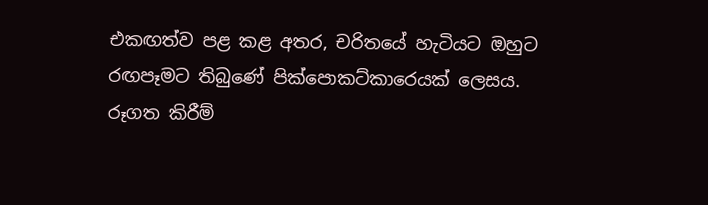එකඟත්ව පළ කළ අතර, චරිතයේ හැටියට ඔහුට රඟපෑමට තිබුණේ පික්පොකට්කාර‍ෙයක් ලෙසය. රූගත කිරීම්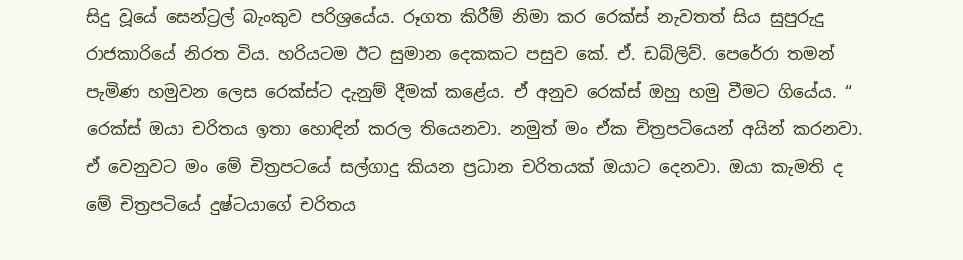සිදු වූයේ සෙන්ට්‍රල් බැංකුව පරිශ්‍රයේය. රූගත කිරීම් නිමා කර රෙක්ස් නැවතත් සිය සුපුරුදු රාජකාරියේ නිරත විය. හරියටම ඊට සුමාන දෙකකට පසුව කේ. ඒ. ඩබ්ලිව්. පෙරේරා තමන් පැමිණ හමුවන ලෙස රෙක්ස්ට දැනුම් දීමක් කළේය. ඒ අනුව රෙක්ස් ඔහු හමු වීමට ගියේය. “ රෙක්ස් ඔයා චරිතය ඉතා හොඳින් කරල තියෙනවා. නමුත් මං ඒක චිත්‍රපටියෙන් අයින් කරනවා. ඒ වෙනුවට මං මේ චිත්‍රපටයේ සල්ගාදු කියන ප්‍රධාන චරිතයක් ඔයාට දෙනවා. ඔයා කැමති ද මේ චිත්‍රපටියේ දුෂ්ටයාගේ චරිතය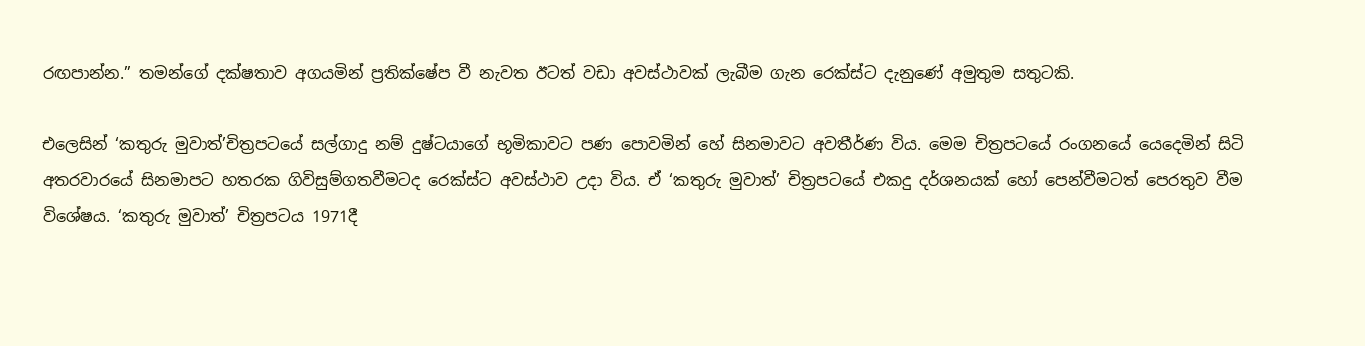රඟපාන්න.” තමන්ගේ දක්ෂතාව අගයමින් ප්‍රතික්ෂේප වී නැවත ඊටත් වඩා අවස්ථාවක් ලැබීම ගැන රෙක්ස්ට දැනුණේ අමුතුම සතුටකි.

එලෙසින් ‘කතුරු මුවාත්’චිත්‍රපටයේ සල්ගාදු නම් දුෂ්ටයාගේ භූමිකාවට පණ පොවමින් හේ සිනමාවට අවතීර්ණ විය. මෙම චිත්‍රපටයේ රංගනයේ යෙදෙමින් සිටි අතරවාරයේ සිනමාපට හතරක ගිවිසුම්ගතවීමටද රෙක්ස්ට අවස්ථාව උදා විය. ඒ ‘කතුරු මුවාත්’ චිත්‍රපටයේ එකදු දර්ශනයක් හෝ පෙන්වීමටත් පෙරතුව වීම විශේෂය. ‘කතුරු මුවාත්’ චිත්‍රපටය 1971දී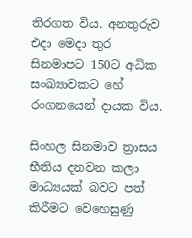තිරගත විය. අනතුරුව එදා මෙදා තුර සිනමාපට 150ට අධික සංඛ්‍යාවකට හේ රංගනයෙන් දායක විය.

සිංහල සිනමාව ත්‍රාසය භීතිය දනවන කලා මාධ්‍යයක් බවට පත් කිරීමට වෙහෙසුණු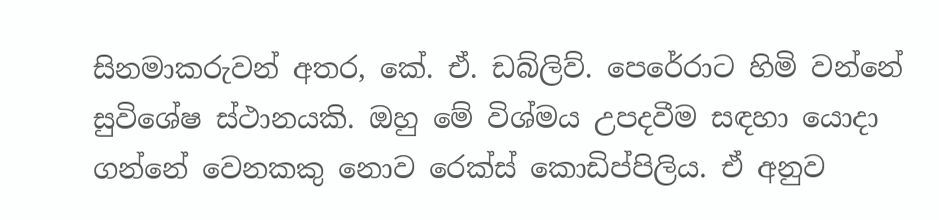සිනමාකරුවන් අතර, කේ. ඒ. ඩබ්ලිව්. පෙරේරාට හිමි වන්නේ සුවිශේෂ ස්ථානයකි. ඔහු මේ විශ්මය උපදවීම සඳහා යොදා ගන්නේ වෙනකකු නොව රෙක්ස් කොඩිප්පිලිය. ඒ අනුව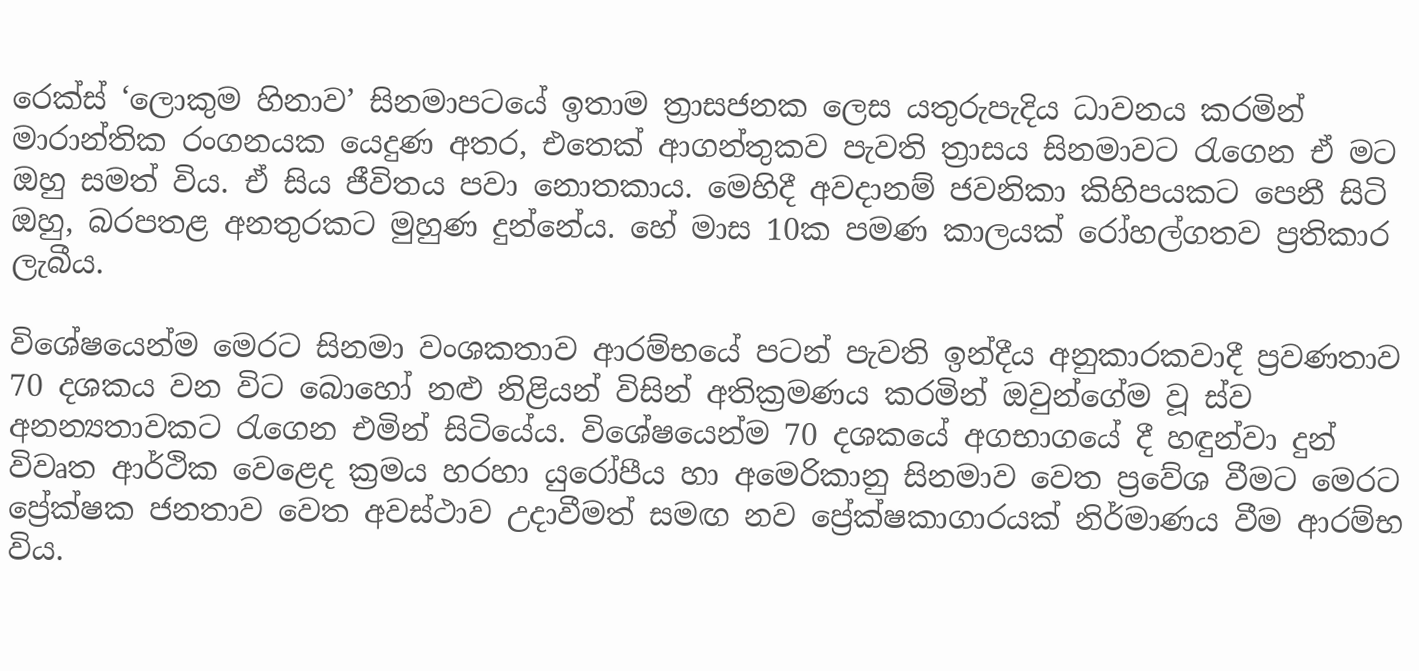රෙක්ස් ‘ලොකුම හිනාව’ සිනමාපටයේ ඉතාම ත්‍රාසජනක ලෙස යතුරුපැදිය ධාවනය කරමින් මාරාන්තික රංගනයක යෙදුණ අතර, එතෙක් ආගන්තුකව පැවති ත්‍රාසය සිනමාවට රැගෙන ඒ මට ඔහු සමත් විය. ඒ සිය ජීවිතය පවා නොතකාය. මෙහිදී අවදානම් ජවනිකා කිහිපයකට පෙනී සිටි ඔහු, බරපතළ අනතුරකට මුහුණ දුන්නේය. හේ මාස 10ක පමණ කාලයක් රෝහල්ගතව ප්‍රතිකාර ලැබීය.

විශේෂයෙන්ම මෙරට සිනමා වංශකතාව ආරම්භයේ පටන් පැවති ඉන්දීය අනුකාරකවාදී ප්‍රවණතාව 70 දශකය වන විට බොහෝ නළු නිළියන් විසින් අතික්‍රමණය කරමින් ඔවුන්ගේම වූ ස්ව අනන්‍යතාවකට රැගෙන එමින් සිටියේය. විශේෂයෙන්ම 70 දශකයේ අගභාගයේ දී හඳුන්වා දුන් විවෘත ආර්ථික වෙළෙද ක්‍රමය හරහා යුරෝපීය හා අමෙරිකානු සිනමාව වෙත ප්‍රවේශ වීමට මෙරට ප්‍රේක්ෂක ජනතාව වෙත අවස්ථාව උදාවීමත් සමඟ නව ප්‍රේක්ෂකාගාරයක් නිර්මාණය වීම ආරම්භ විය.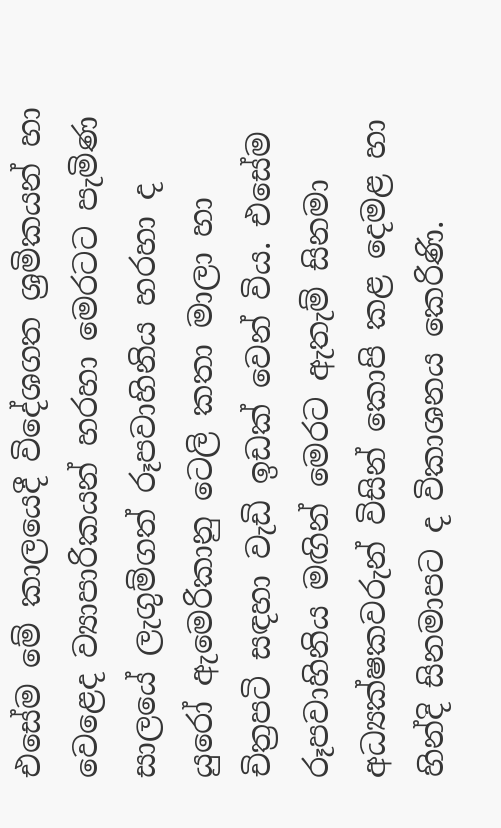එසේම මේ කාලයෙදී විදේශගත ශ්‍රමිකයන් හා වෙළෙද ව්‍යාපාරිකයන් හරහා මෙරටට පැමිණ සාලයේ ලැගුම්ගත් රූපවාහිනිය හරහා ද යුරෝ ඇමෙරිකානු ටෙලි කතා මාලා හා චිත්‍රපටි සඳහා වැඩි ඉඩක් වෙන් විය. එසේම රූපවාහිනිය මඟින් මෙරට ඇතැම් සිනමා අධ්‍යක්ෂකවරුන් විසින් කොපි කළ දෙමළ හා හින්දි සිනමාපට ද විකාශනය කෙරිණි.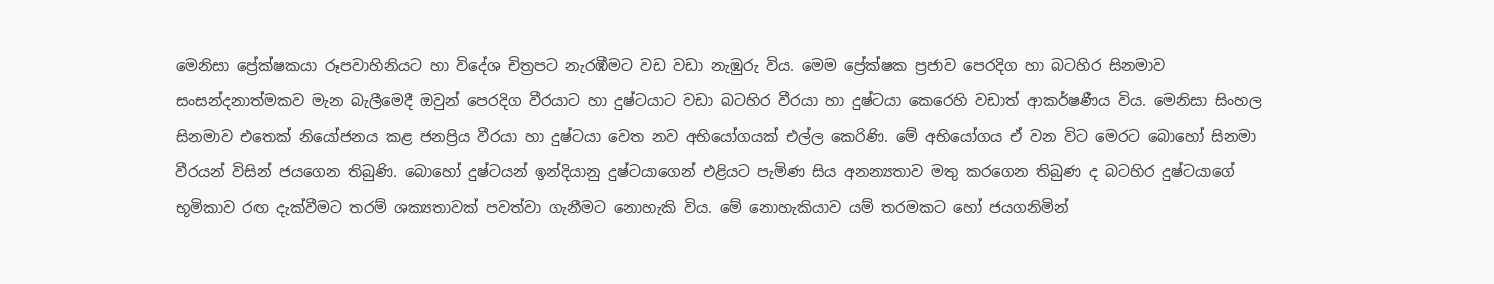මෙනිසා ප්‍රේක්ෂකයා රූපවාහිනියට හා විදේශ චිත්‍රපට නැරඹීමට වඩ වඩා නැඹුරු විය. මෙම ප්‍රේක්ෂක ප්‍රජාව පෙරදිග හා බටහිර සිනමාව සංසන්දනාත්මකව මැන බැලීමෙදී ඔවුන් පෙරදිග වීරයාට හා දුෂ්ටයාට වඩා බටහිර වීරයා හා දුෂ්ටයා කෙරෙහි වඩාත් ආකර්ෂණීය විය. මෙනිසා සිංහල සිනමාව එතෙක් නියෝජනය කළ ජනප්‍රිය වීරයා හා දුෂ්ටයා වෙත නව අභියෝගයක් එල්ල කෙරිණි. මේ අභියෝගය ඒ වන විට මෙරට බොහෝ සිනමා වීරයන් විසින් ජයගෙන තිබුණි. බොහෝ දුෂ්ටයන් ඉන්දියානු දුෂ්ටයාගෙන් එළියට පැමිණ සිය අනන්‍යතාව මතු කරගෙන තිබුණ ද බටහිර දුෂ්ටයාගේ භූමිකාව රඟ දැක්වීමට තරම් ශක්‍යතාවක් පවත්වා ගැනීමට නොහැකි විය. මේ නොහැකියාව යම් තරමකට හෝ ජයගනිමින්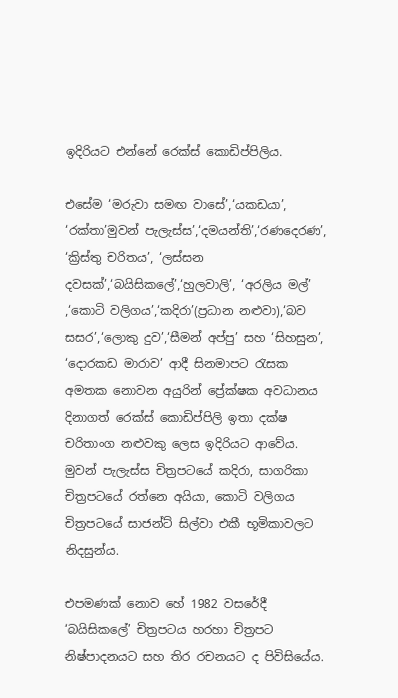ඉදිරියට එන්නේ රෙක්ස් කොඩිප්පිලිය.

එසේම ‘මරුවා සමඟ වාසේ’,‘යකඩයා’, ‘රක්තා’මුවන් පැලැස්ස’,‘දමයන්ති’,‘රණදෙරණ’, ‘ක්‍රිස්තු චරිතය’, ‘ලස්සන දවසක්’,‘බයිසිකලේ’,‘හුලවාලි’, ‘අරලිය මල්’ ,‘කොටි වලිගය’,‘කදිරා’(ප්‍රධාන නළුවා),‘බව සසර’,‘ලොකු දුව’,‘සීමන් අප්පු’ සහ ‘සිහසුන’, ‘දොරකඩ මාරාව’ ආදී සිනමාපට රැසක අමතක නොවන අයුරින් ප්‍රේක්ෂක අවධානය දිනාගත් රෙක්ස් කොඩිප්පිලි ඉතා දක්ෂ චරිතාංග නළුවකු ලෙස ඉදිරියට ආවේය. මුවන් පැලැස්ස චිත්‍රපටයේ කදිරා, සාගරිකා චිත්‍රපටයේ රත්නෙ අයියා, කොටි වලිගය චිත්‍රපටයේ සාජන්ට් සිල්වා එකී භූමිකාවලට නිදසුන්ය.

එපමණක් නොව හේ 1982 වසරේදී ‘බයිසිකලේ’ චිත්‍රපටය හරහා චිත්‍රපට නිෂ්පාදනයට සහ තිර රචනයට ද පිවිසියේය.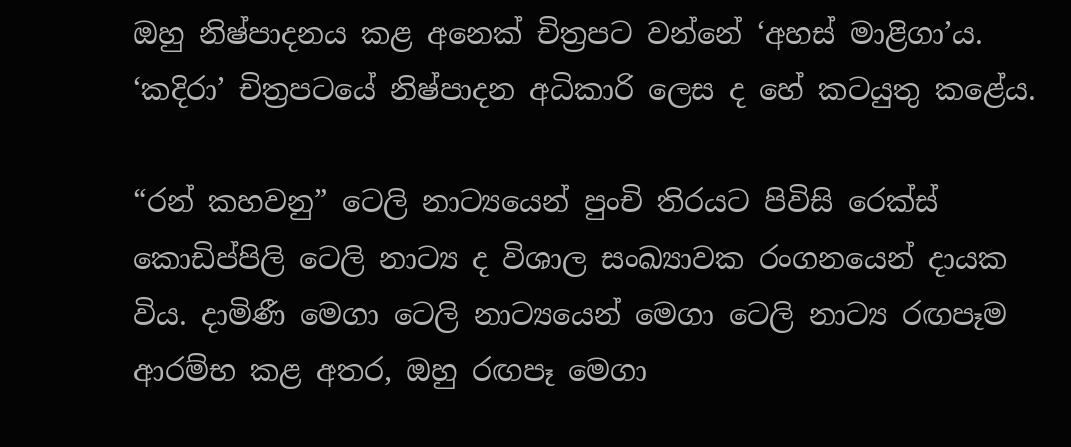ඔහු නිෂ්පාදනය කළ අනෙක් චිත්‍රපට වන්නේ ‘අහස් මාළිගා’ය. ‘කදිරා’ චිත්‍රපටයේ නිෂ්පාදන අධිකාරි ලෙස ද හේ කටයුතු කළේය.

“රන් කහවනු” ටෙලි නාට්‍යයෙන් පුංචි තිරයට පිවිසි රෙක්ස් කොඩිප්පිලි ටෙලි නාට්‍ය ද විශාල සංඛ්‍යාවක රංගනයෙන් දායක විය. දාමිණී මෙගා ටෙලි නාට්‍යයෙන් මෙගා ටෙලි නාට්‍ය රඟපෑම ආරම්භ කළ අතර, ඔහු රඟපෑ මෙගා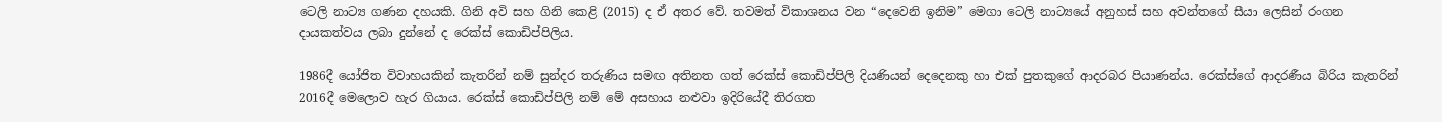ටෙලි නාට්‍ය ගණන දහයකි. ගිනි අවි සහ ගිනි කෙළි (2015) ද ඒ අතර වේ. තවමත් විකාශනය වන “දෙවෙනි ඉනිම” මෙගා ටෙලි නාට්‍යයේ අනුහස් සහ අවන්තගේ සීයා ලෙසින් රංගන දායකත්වය ලබා දුන්නේ ද රෙක්ස් කොඩිප්පිලිය.

1986දී යෝජිත විවාහයකින් කැතරින් නම් සුන්දර තරුණිය සමඟ අතිනත ගත් රෙක්ස් කොඩිප්පිලි දියණියන් දෙදෙනකු හා එක් පුතකුගේ ආදරබර පියාණන්ය. රෙක්ස්ගේ ආදරණීය බිරිය කැතරින් 2016දී මෙලොව හැර ගියාය. රෙක්ස් කොඩිප්පිලි නම් මේ අසහාය නළුවා ඉදිරියේදී තිරගත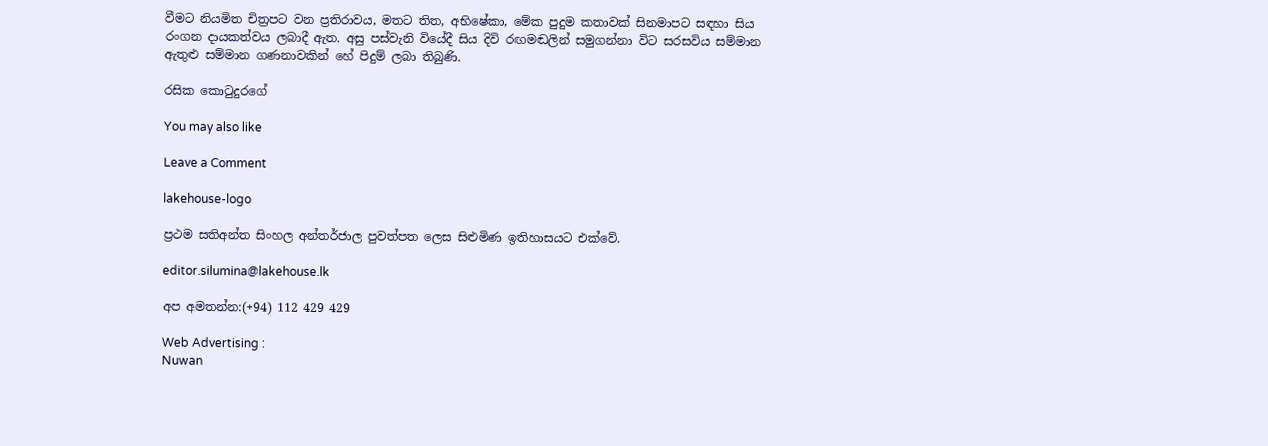වීමට නියමිත චිත්‍රපට වන ප්‍රතිරාවය, මතට තිත, අභිෂේකා, මේක පුදුම කතාවක් සිනමාපට සඳහා සිය රංගන දායකත්වය ලබාදී ඇත. අසු පස්වැනි වියේදී සිය දිවි රඟමඬලින් සමුගන්නා විට සරසවිය සම්මාන ඇතුළු සම්මාන ගණනාවකින් හේ පිදුම් ලබා තිබුණි.

රසික කොටුදුරගේ

You may also like

Leave a Comment

lakehouse-logo

ප්‍රථම සතිඅන්ත සිංහල අන්තර්ජාල පුවත්පත ලෙස සිළුමිණ ඉතිහාසයට එක්වේ.

editor.silumina@lakehouse.lk

අප අමතන්න:(+94) 112 429 429

Web Advertising :
Nuwan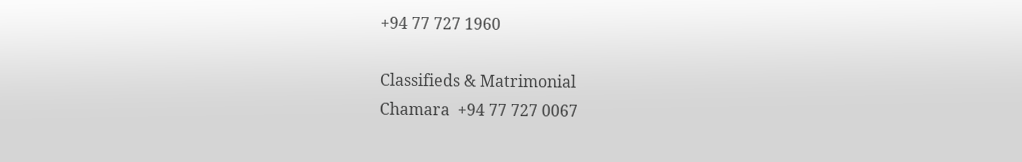+94 77 727 1960

Classifieds & Matrimonial
Chamara  +94 77 727 0067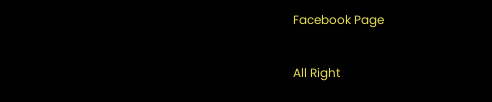Facebook Page

All Right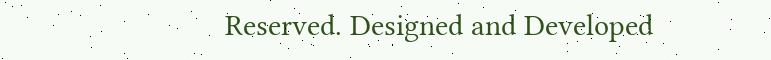Reserved. Designed and Developed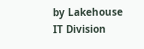by Lakehouse IT Division